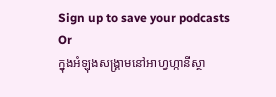Sign up to save your podcasts
Or
ក្នុងអំឡុងសង្គ្រាមនៅអាហ្វហ្កានីស្ថា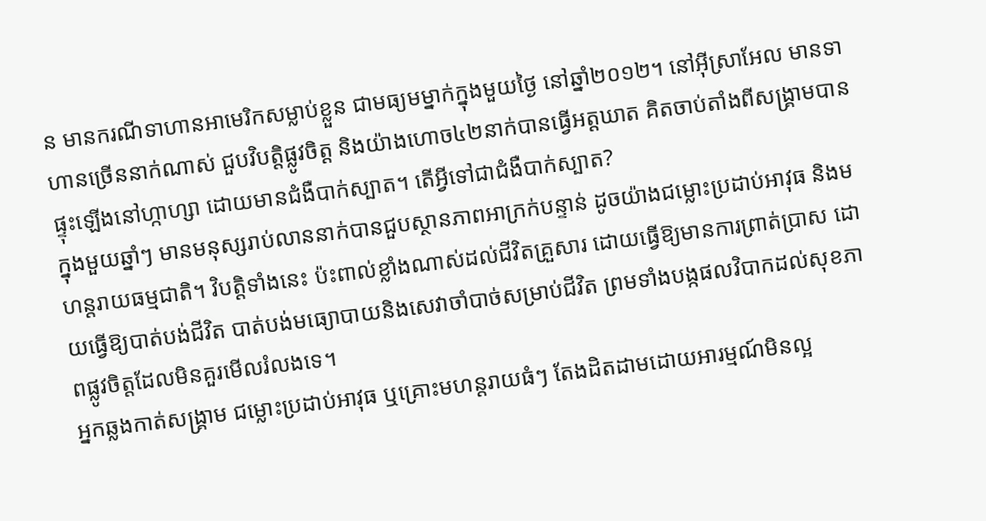ន មានករណីទាហានអាមេរិកសម្លាប់ខ្លួន ជាមធ្យមម្នាក់ក្នុងមួយថ្ងៃ នៅឆ្នាំ២០១២។ នៅអ៊ីស្រាអែល មានទាហានច្រើននាក់ណាស់ ជួបវិបត្តិផ្លូវចិត្ត និងយ៉ាងហោច៤២នាក់បានធ្វើអត្តឃាត គិតចាប់តាំងពីសង្គ្រាមបានផ្ទុះឡើងនៅហ្កាហ្សា ដោយមានជំងឺបាក់ស្បាត។ តើអ្វីទៅជាជំងឺបាក់ស្បាត?
ក្នុងមួយឆ្នាំៗ មានមនុស្សរាប់លាននាក់បានជួបស្ថានភាពអាក្រក់បន្ទាន់ ដូចយ៉ាងជម្លោះប្រដាប់អាវុធ និងមហន្តរាយធម្មជាតិ។ វិបត្តិទាំងនេះ ប៉ះពាល់ខ្លាំងណាស់ដល់ជីវិតគ្រួសារ ដោយធ្វើឱ្យមានការព្រាត់ប្រាស ដោយធ្វើឱ្យបាត់បង់ជីវិត បាត់បង់មធ្យោបាយនិងសេវាចាំបាច់សម្រាប់ជីវិត ព្រមទាំងបង្កផលវិបាកដល់សុខភាពផ្លូវចិត្តដែលមិនគួរមើលរំលងទេ។
អ្នកឆ្លងកាត់សង្គ្រាម ជម្លោះប្រដាប់អាវុធ ឬគ្រោះមហន្តរាយធំៗ តែងដិតដាមដោយអារម្មណ៍មិនល្អ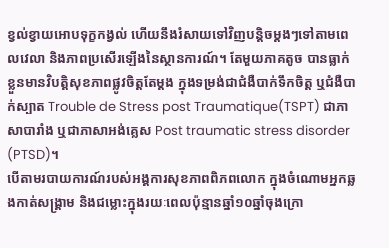ខ្វល់ខ្វាយអោបទុក្ខកង្វល់ ហើយនឹងរំសាយទៅវិញបន្តិចម្តងៗទៅតាមពេលវេលា និងភាពប្រសើរឡើងនៃស្ថានការណ៍។ តែមួយភាគតូច បានធ្លាក់ខ្លួនមានវិបត្តិសុខភាពផ្លូវចិត្តតែម្តង ក្នុងទម្រង់ជាជំងឺបាក់ទឹកចិត្ត ឬជំងឺបាក់ស្បាត Trouble de Stress post Traumatique(TSPT) ជាភាសាបារាំង ឬជាភាសាអង់គ្លេស Post traumatic stress disorder (PTSD)។
បើតាមរបាយការណ៍របស់អង្គការសុខភាពពិភពលោក ក្នុងចំណោមអ្នកឆ្លងកាត់សង្គ្រាម និងជម្លោះក្នុងរយៈពេលប៉ុន្មានឆ្នាំ១០ឆ្នាំចុងក្រោ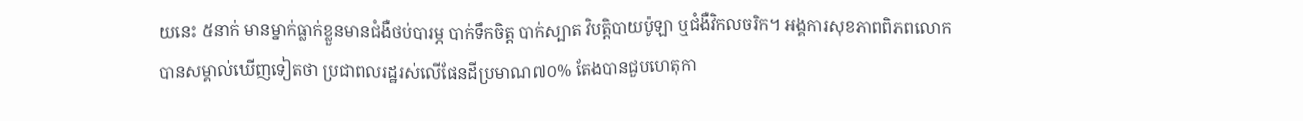យនេះ ៥នាក់ មានម្នាក់ធ្លាក់ខ្លួនមានជំងឺថប់បារម្ភ បាក់ទឹកចិត្ត បាក់ស្បាត វិបត្តិបាយប៉ូឡា ឬជំងឺវិកលចរិក។ អង្គការសុខភាពពិភពលោកបានសម្គាល់ឃើញទៀតថា ប្រជាពលរដ្ឋរស់លើផែនដីប្រមាណ៧០% តែងបានជួបហេតុកា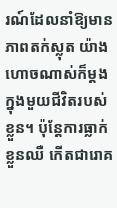រណ៍ដែលនាំឱ្យមានភាពតក់ស្លុត យ៉ាងហោចណាស់ក៏ម្តងក្នុងមួយជីវិតរបស់ខ្លួន។ ប៉ុន្តែការធ្លាក់ខ្លួនឈឺ កើតជារោគ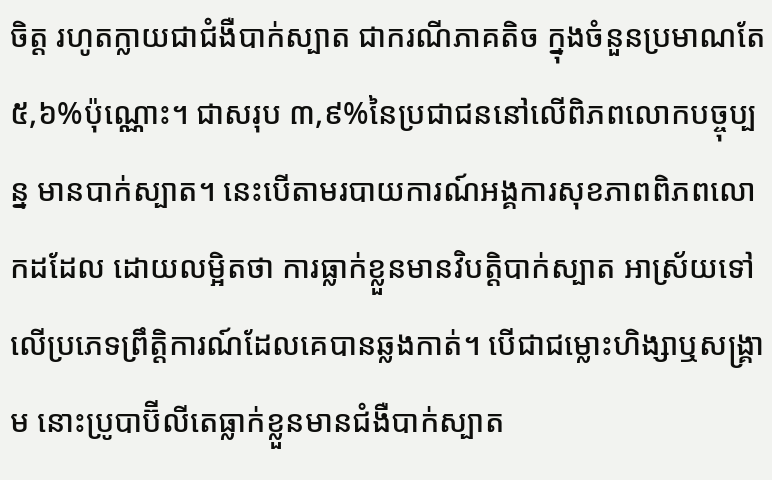ចិត្ត រហូតក្លាយជាជំងឺបាក់ស្បាត ជាករណីភាគតិច ក្នុងចំនួនប្រមាណតែ៥,៦%ប៉ុណ្ណោះ។ ជាសរុប ៣,៩%នៃប្រជាជននៅលើពិភពលោកបច្ចុប្បន្ន មានបាក់ស្បាត។ នេះបើតាមរបាយការណ៍អង្គការសុខភាពពិភពលោកដដែល ដោយលម្អិតថា ការធ្លាក់ខ្លួនមានវិបត្តិបាក់ស្បាត អាស្រ័យទៅលើប្រភេទព្រឹត្តិការណ៍ដែលគេបានឆ្លងកាត់។ បើជាជម្លោះហិង្សាឬសង្គ្រាម នោះប្រូបាប៊ីលីតេធ្លាក់ខ្លួនមានជំងឺបាក់ស្បាត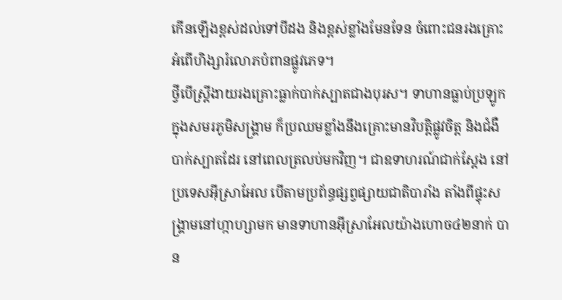កើនឡើងខ្ពស់ដល់ទៅបីដង និងខ្ពស់ខ្លាំងមែនទែន ចំពោះជនរងគ្រោះអំពើហិង្សារំលោភបំពានផ្លូវភេទ។
ថ្វីបើស្ត្រីងាយរងគ្រោះធ្លាក់បាក់ស្បាតជាងបុរស។ ទាហានធ្លាប់ប្រឡូកក្នុងសមរភូមិសង្គ្រាម ក៏ប្រឈមខ្លាំងនឹងគ្រោះមានវិបត្តិផ្លូវចិត្ត និងជំងឺបាក់ស្បាតដែរ នៅពេលត្រលប់មកវិញ។ ជាឧទាហរណ៍ជាក់ស្តែង នៅប្រទេសអ៊ីស្រាអែល បើតាមប្រព័ន្ធផ្សព្វផ្សាយជាតិបារាំង តាំងពីផ្ទុះសង្គ្រាមនៅហ្កាហ្សាមក មានទាហានអ៊ីស្រាអែលយ៉ាងហោច៤២នាក់ បាន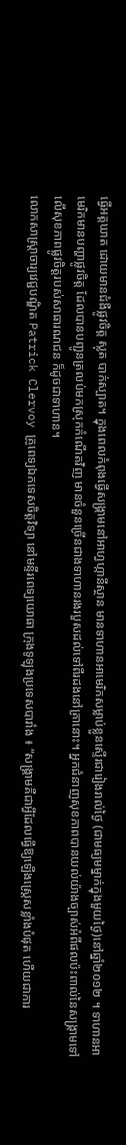ធ្វើអត្តឃាត ដោយមានជំងឺផ្លូវចិត្ត ស្លុត បាក់ស្បាត។ ក្នុងពេលកំពុងធ្វើសង្គ្រាមនៅអាហ្វហ្កានីស្ថាន មានទាហានអាមេរិកសម្លាប់ខ្លួនស្ទើរជារៀងរាល់ថ្ងៃ (ជាមធ្យមម្នាក់ក្នុងមួយថ្ងៃ)នៅឆ្នាំ២០១២ ។ ទាហានអាមេរិកមានបញ្ហាផ្លូវចិត្ត ដែលបានបញ្ជូនត្រលប់មកស្រុកកំណើតវិញ មានចំនួនច្រើនជាងទាហានរងរបួសដល់ទៅពីរដងនៅគ្រានោះ។ អ្នកជំនាញសុខភាពបានយល់យ៉ាងច្បាស់អំពីផលប៉ះពាល់នៃសង្គ្រាមទៅលើសុខភាពផ្លូវចិត្តរបស់សាធារណជន ក៏ដូចជាទាហាន។
លោកសាស្ត្រាចារ្យវេជ្ជបណ្ឌិត Patrick Clervoy គ្រូពេទ្យឯកទេសចិត្តវិទ្យា នៅមន្ទីរពេទ្យយោធា ក្រុងទូឡុងប្រទេសបារាំង ៖ “សង្គ្រាមគឺជាអ្វីដែលធ្វើឱ្យឡើងស្ត្រេសខ្លាំងបំផុត ហើយជាការ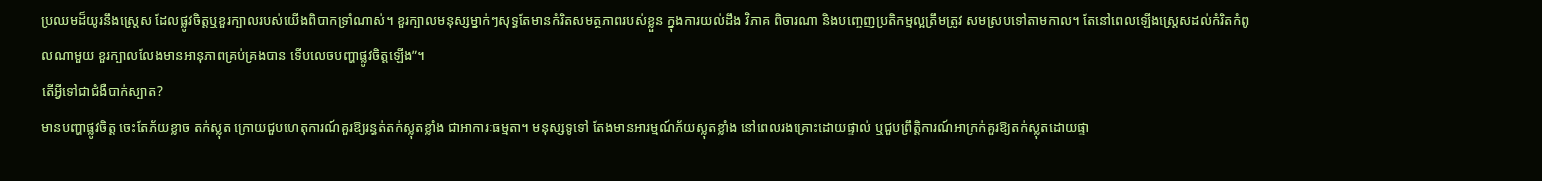ប្រឈមដ៏យូរនឹងស្ត្រេស ដែលផ្លូវចិត្តឬខួរក្បាលរបស់យើងពិបាកទ្រាំណាស់។ ខួរក្បាលមនុស្សម្នាក់ៗសុទ្ធតែមានកំរិតសមត្ថភាពរបស់ខ្លួន ក្នុងការយល់ដឹង វិភាគ ពិចារណា និងបញ្ចេញប្រតិកម្មល្អត្រឹមត្រូវ សមស្របទៅតាមកាល។ តែនៅពេលឡើងស្ត្រេសដល់កំរិតកំពូលណាមួយ ខួរក្បាលលែងមានអានុភាពគ្រប់គ្រងបាន ទើបលេចបញ្ហាផ្លូវចិត្តឡើង”។
តើអ្វីទៅជាជំងឺបាក់ស្បាត?
មានបញ្ហាផ្លូវចិត្ត ចេះតែភ័យខ្លាច តក់ស្លុត ក្រោយជួបហេតុការណ៍គួរឱ្យរន្ធត់តក់ស្លុតខ្លាំង ជាអាការៈធម្មតា។ មនុស្សទូទៅ តែងមានអារម្មណ៍ភ័យស្លុតខ្លាំង នៅពេលរងគ្រោះដោយផ្ទាល់ ឬជួបព្រឹត្តិការណ៍អាក្រក់គួរឱ្យតក់ស្លុតដោយផ្ទា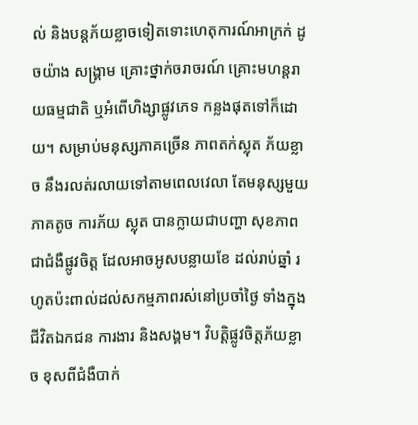ល់ និងបន្តភ័យខ្លាចទៀតទោះហេតុការណ៍អាក្រក់ ដូចយ៉ាង សង្គ្រាម គ្រោះថ្នាក់ចរាចរណ៍ គ្រោះមហន្តរាយធម្មជាតិ ឬអំពើហិង្សាផ្លូវភេទ កន្លងផុតទៅក៏ដោយ។ សម្រាប់មនុស្សភាគច្រើន ភាពតក់ស្លុត ភ័យខ្លាច នឹងរលត់រលាយទៅតាមពេលវេលា តែមនុស្សមួយភាគតូច ការភ័យ ស្លុត បានក្លាយជាបញ្ហា សុខភាព ជាជំងឺផ្លូវចិត្ត ដែលអាចអូសបន្លាយខែ ដល់រាប់ឆ្នាំ រហូតប៉ះពាល់ដល់សកម្មភាពរស់នៅប្រចាំថ្ងៃ ទាំងក្នុងជីវិតឯកជន ការងារ និងសង្គម។ វិបត្តិផ្លូវចិត្តភ័យខ្លាច ខុសពីជំងឺបាក់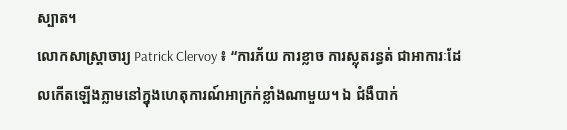ស្បាត។
លោកសាស្ត្រាចារ្យ Patrick Clervoy ៖ “ការភ័យ ការខ្លាច ការស្លុតរន្ធត់ ជាអាការៈដែលកើតឡើងភ្លាមនៅក្នុងហេតុការណ៍អាក្រក់ខ្លាំងណាមួយ។ ឯ ជំងឺបាក់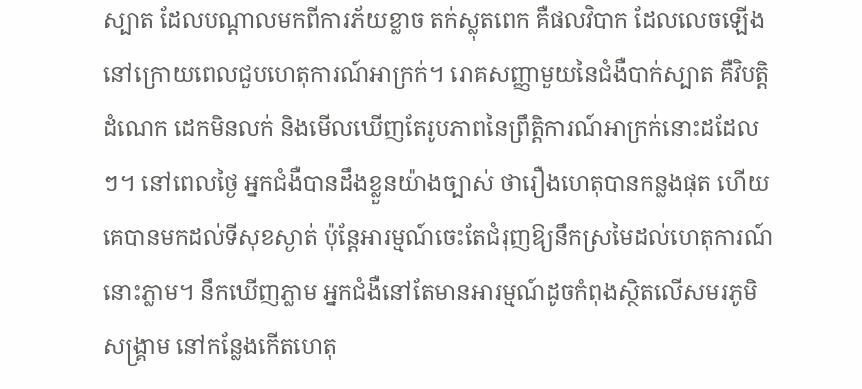ស្បាត ដែលបណ្តាលមកពីការភ័យខ្លាច តក់ស្លុតពេក គឺផលវិបាក ដែលលេចឡើងនៅក្រោយពេលជួបហេតុការណ៍អាក្រក់។ រោគសញ្ញាមួយនៃជំងឺបាក់ស្បាត គឺវិបត្តិដំណេក ដេកមិនលក់ និងមើលឃើញតែរូបភាពនៃព្រឹត្តិការណ៍អាក្រក់នោះដដែលៗ។ នៅពេលថ្ងៃ អ្នកជំងឺបានដឹងខ្លួនយ៉ាងច្បាស់ ថារឿងហេតុបានកន្លងផុត ហើយគេបានមកដល់ទីសុខស្ងាត់ ប៉ុន្តែអារម្មណ៍ចេះតែជំរុញឱ្យនឹកស្រមៃដល់ហេតុការណ៍នោះភ្លាម។ នឹកឃើញភ្លាម អ្នកជំងឺនៅតែមានអារម្មណ៍ដូចកំពុងស្ថិតលើសមរភូមិសង្គ្រាម នៅកន្លែងកើតហេតុ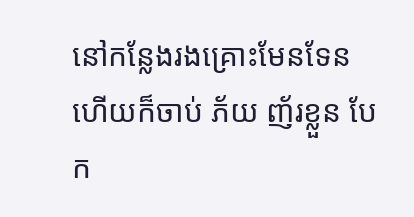នៅកន្លែងរងគ្រោះមែនទែន ហើយក៏ចាប់ ភ័យ ញ័រខ្លួន បែក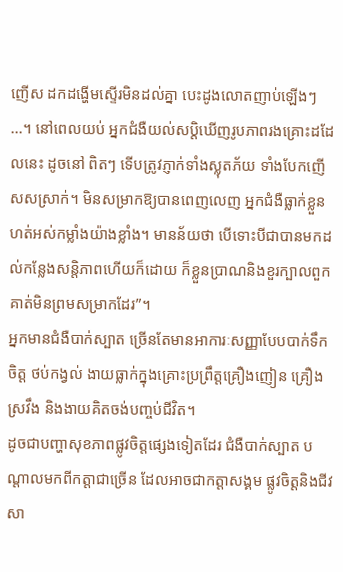ញើស ដកដង្ហើមស្ទើរមិនដល់គ្នា បេះដូងលោតញាប់ឡើងៗ ...។ នៅពេលយប់ អ្នកជំងឺយល់សប្តិឃើញរូបភាពរងគ្រោះដដែលនេះ ដូចនៅ ពិតៗ ទើបត្រូវភ្ញាក់ទាំងស្លុតភ័យ ទាំងបែកញើសសស្រាក់។ មិនសម្រាកឱ្យបានពេញលេញ អ្នកជំងឺធ្លាក់ខ្លួនហត់អស់កម្លាំងយ៉ាងខ្លាំង។ មានន័យថា បើទោះបីជាបានមកដល់កន្លែងសន្តិភាពហើយក៏ដោយ ក៏ខ្លួនប្រាណនិងខួរក្បាលពួកគាត់មិនព្រមសម្រាកដែរ”។
អ្នកមានជំងឺបាក់ស្បាត ច្រើនតែមានអាការៈសញ្ញាបែបបាក់ទឹកចិត្ត ថប់កង្វល់ ងាយធ្លាក់ក្នុងគ្រោះប្រព្រឹត្តគ្រឿងញៀន គ្រឿងស្រវឹង និងងាយគិតចង់បញ្ចប់ជីវិត។
ដូចជាបញ្ហាសុខភាពផ្លូវចិត្តផ្សេងទៀតដែរ ជំងឺបាក់ស្បាត បណ្តាលមកពីកត្តាជាច្រើន ដែលអាចជាកត្តាសង្គម ផ្លូវចិត្តនិងជីវសា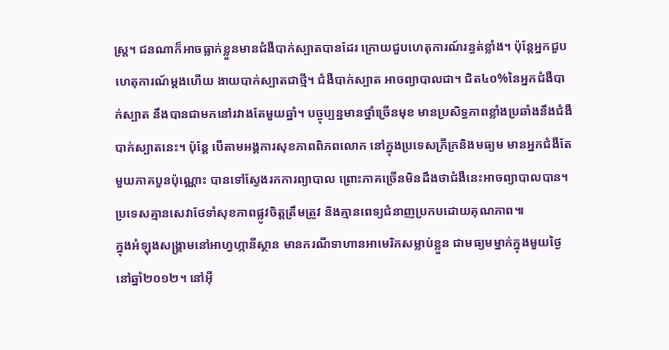ស្ត្រ។ ជនណាក៏អាចធ្លាក់ខ្លួនមានជំងឺបាក់ស្បាតបានដែរ ក្រោយជួបហេតុការណ៍រន្ធត់ខ្លាំង។ ប៉ុន្តែអ្នកជួបហេតុការណ៍ម្តងហើយ ងាយបាក់ស្បាតជាថ្មី។ ជំងឺបាក់ស្បាត អាចព្យាបាលជា។ ជិត៤០%នៃអ្នកជំងឺបាក់ស្បាត នឹងបានជាមកនៅរវាងតែមួយឆ្នាំ។ បច្ចុប្បន្នមានថ្នាំច្រើនមុខ មានប្រសិទ្ធភាពខ្លាំងប្រឆាំងនឹងជំងឺបាក់ស្បាតនេះ។ ប៉ុន្តែ បើតាមអង្គការសុខភាពពិភពលោក នៅក្នុងប្រទេសក្រីក្រនិងមធ្យម មានអ្នកជំងឺតែមួយភាគបួនប៉ុណ្ណោះ បានទៅស្វែងរកការព្យាបាល ព្រោះភាគច្រើនមិនដឹងថាជំងឺនេះអាចព្យាបាលបាន។ ប្រទេសគ្មានសេវាថែទាំសុខភាពផ្លូវចិត្តត្រឹមត្រូវ និងគ្មានពេទ្យជំនាញប្រកបដោយគុណភាព៕
ក្នុងអំឡុងសង្គ្រាមនៅអាហ្វហ្កានីស្ថាន មានករណីទាហានអាមេរិកសម្លាប់ខ្លួន ជាមធ្យមម្នាក់ក្នុងមួយថ្ងៃ នៅឆ្នាំ២០១២។ នៅអ៊ី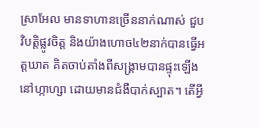ស្រាអែល មានទាហានច្រើននាក់ណាស់ ជួបវិបត្តិផ្លូវចិត្ត និងយ៉ាងហោច៤២នាក់បានធ្វើអត្តឃាត គិតចាប់តាំងពីសង្គ្រាមបានផ្ទុះឡើងនៅហ្កាហ្សា ដោយមានជំងឺបាក់ស្បាត។ តើអ្វី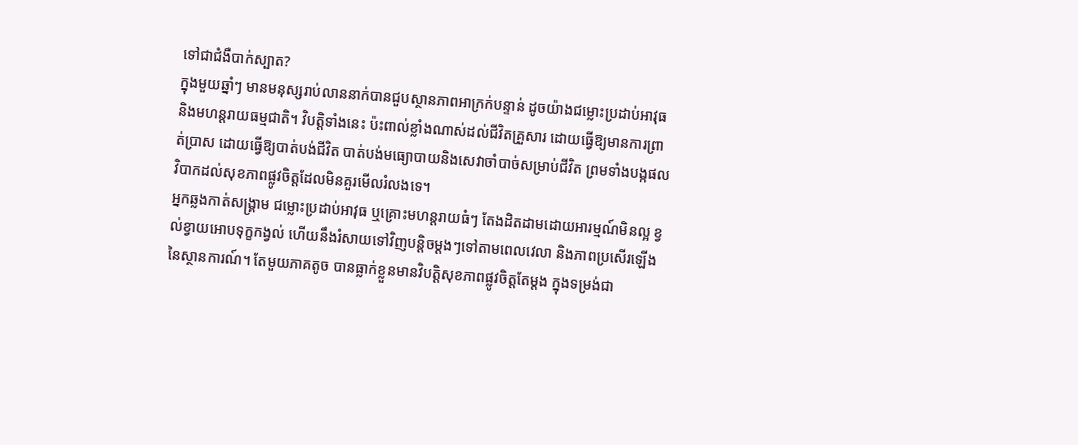ទៅជាជំងឺបាក់ស្បាត?
ក្នុងមួយឆ្នាំៗ មានមនុស្សរាប់លាននាក់បានជួបស្ថានភាពអាក្រក់បន្ទាន់ ដូចយ៉ាងជម្លោះប្រដាប់អាវុធ និងមហន្តរាយធម្មជាតិ។ វិបត្តិទាំងនេះ ប៉ះពាល់ខ្លាំងណាស់ដល់ជីវិតគ្រួសារ ដោយធ្វើឱ្យមានការព្រាត់ប្រាស ដោយធ្វើឱ្យបាត់បង់ជីវិត បាត់បង់មធ្យោបាយនិងសេវាចាំបាច់សម្រាប់ជីវិត ព្រមទាំងបង្កផលវិបាកដល់សុខភាពផ្លូវចិត្តដែលមិនគួរមើលរំលងទេ។
អ្នកឆ្លងកាត់សង្គ្រាម ជម្លោះប្រដាប់អាវុធ ឬគ្រោះមហន្តរាយធំៗ តែងដិតដាមដោយអារម្មណ៍មិនល្អ ខ្វល់ខ្វាយអោបទុក្ខកង្វល់ ហើយនឹងរំសាយទៅវិញបន្តិចម្តងៗទៅតាមពេលវេលា និងភាពប្រសើរឡើងនៃស្ថានការណ៍។ តែមួយភាគតូច បានធ្លាក់ខ្លួនមានវិបត្តិសុខភាពផ្លូវចិត្តតែម្តង ក្នុងទម្រង់ជា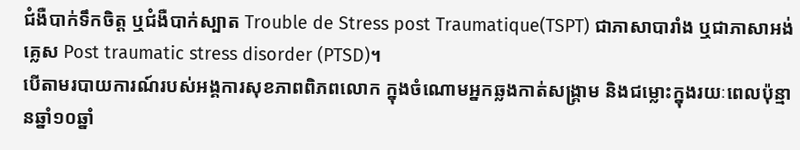ជំងឺបាក់ទឹកចិត្ត ឬជំងឺបាក់ស្បាត Trouble de Stress post Traumatique(TSPT) ជាភាសាបារាំង ឬជាភាសាអង់គ្លេស Post traumatic stress disorder (PTSD)។
បើតាមរបាយការណ៍របស់អង្គការសុខភាពពិភពលោក ក្នុងចំណោមអ្នកឆ្លងកាត់សង្គ្រាម និងជម្លោះក្នុងរយៈពេលប៉ុន្មានឆ្នាំ១០ឆ្នាំ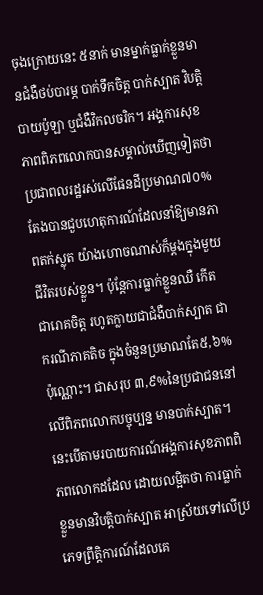ចុងក្រោយនេះ ៥នាក់ មានម្នាក់ធ្លាក់ខ្លួនមានជំងឺថប់បារម្ភ បាក់ទឹកចិត្ត បាក់ស្បាត វិបត្តិបាយប៉ូឡា ឬជំងឺវិកលចរិក។ អង្គការសុខភាពពិភពលោកបានសម្គាល់ឃើញទៀតថា ប្រជាពលរដ្ឋរស់លើផែនដីប្រមាណ៧០% តែងបានជួបហេតុការណ៍ដែលនាំឱ្យមានភាពតក់ស្លុត យ៉ាងហោចណាស់ក៏ម្តងក្នុងមួយជីវិតរបស់ខ្លួន។ ប៉ុន្តែការធ្លាក់ខ្លួនឈឺ កើតជារោគចិត្ត រហូតក្លាយជាជំងឺបាក់ស្បាត ជាករណីភាគតិច ក្នុងចំនួនប្រមាណតែ៥,៦%ប៉ុណ្ណោះ។ ជាសរុប ៣,៩%នៃប្រជាជននៅលើពិភពលោកបច្ចុប្បន្ន មានបាក់ស្បាត។ នេះបើតាមរបាយការណ៍អង្គការសុខភាពពិភពលោកដដែល ដោយលម្អិតថា ការធ្លាក់ខ្លួនមានវិបត្តិបាក់ស្បាត អាស្រ័យទៅលើប្រភេទព្រឹត្តិការណ៍ដែលគេ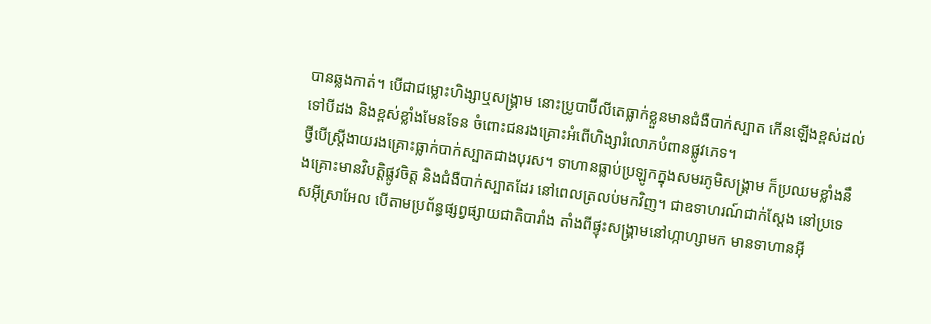បានឆ្លងកាត់។ បើជាជម្លោះហិង្សាឬសង្គ្រាម នោះប្រូបាប៊ីលីតេធ្លាក់ខ្លួនមានជំងឺបាក់ស្បាត កើនឡើងខ្ពស់ដល់ទៅបីដង និងខ្ពស់ខ្លាំងមែនទែន ចំពោះជនរងគ្រោះអំពើហិង្សារំលោភបំពានផ្លូវភេទ។
ថ្វីបើស្ត្រីងាយរងគ្រោះធ្លាក់បាក់ស្បាតជាងបុរស។ ទាហានធ្លាប់ប្រឡូកក្នុងសមរភូមិសង្គ្រាម ក៏ប្រឈមខ្លាំងនឹងគ្រោះមានវិបត្តិផ្លូវចិត្ត និងជំងឺបាក់ស្បាតដែរ នៅពេលត្រលប់មកវិញ។ ជាឧទាហរណ៍ជាក់ស្តែង នៅប្រទេសអ៊ីស្រាអែល បើតាមប្រព័ន្ធផ្សព្វផ្សាយជាតិបារាំង តាំងពីផ្ទុះសង្គ្រាមនៅហ្កាហ្សាមក មានទាហានអ៊ី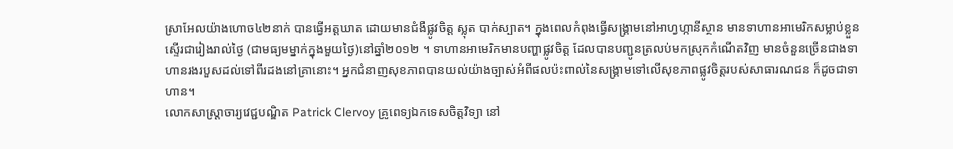ស្រាអែលយ៉ាងហោច៤២នាក់ បានធ្វើអត្តឃាត ដោយមានជំងឺផ្លូវចិត្ត ស្លុត បាក់ស្បាត។ ក្នុងពេលកំពុងធ្វើសង្គ្រាមនៅអាហ្វហ្កានីស្ថាន មានទាហានអាមេរិកសម្លាប់ខ្លួនស្ទើរជារៀងរាល់ថ្ងៃ (ជាមធ្យមម្នាក់ក្នុងមួយថ្ងៃ)នៅឆ្នាំ២០១២ ។ ទាហានអាមេរិកមានបញ្ហាផ្លូវចិត្ត ដែលបានបញ្ជូនត្រលប់មកស្រុកកំណើតវិញ មានចំនួនច្រើនជាងទាហានរងរបួសដល់ទៅពីរដងនៅគ្រានោះ។ អ្នកជំនាញសុខភាពបានយល់យ៉ាងច្បាស់អំពីផលប៉ះពាល់នៃសង្គ្រាមទៅលើសុខភាពផ្លូវចិត្តរបស់សាធារណជន ក៏ដូចជាទាហាន។
លោកសាស្ត្រាចារ្យវេជ្ជបណ្ឌិត Patrick Clervoy គ្រូពេទ្យឯកទេសចិត្តវិទ្យា នៅ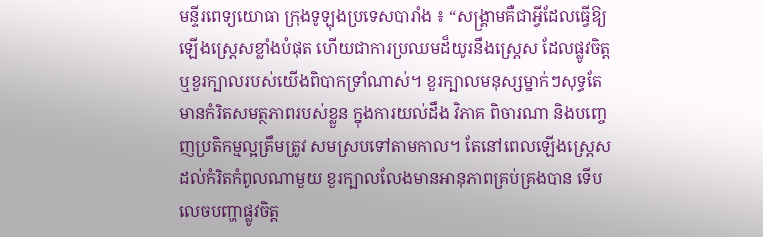មន្ទីរពេទ្យយោធា ក្រុងទូឡុងប្រទេសបារាំង ៖ “សង្គ្រាមគឺជាអ្វីដែលធ្វើឱ្យឡើងស្ត្រេសខ្លាំងបំផុត ហើយជាការប្រឈមដ៏យូរនឹងស្ត្រេស ដែលផ្លូវចិត្តឬខួរក្បាលរបស់យើងពិបាកទ្រាំណាស់។ ខួរក្បាលមនុស្សម្នាក់ៗសុទ្ធតែមានកំរិតសមត្ថភាពរបស់ខ្លួន ក្នុងការយល់ដឹង វិភាគ ពិចារណា និងបញ្ចេញប្រតិកម្មល្អត្រឹមត្រូវ សមស្របទៅតាមកាល។ តែនៅពេលឡើងស្ត្រេសដល់កំរិតកំពូលណាមួយ ខួរក្បាលលែងមានអានុភាពគ្រប់គ្រងបាន ទើបលេចបញ្ហាផ្លូវចិត្ត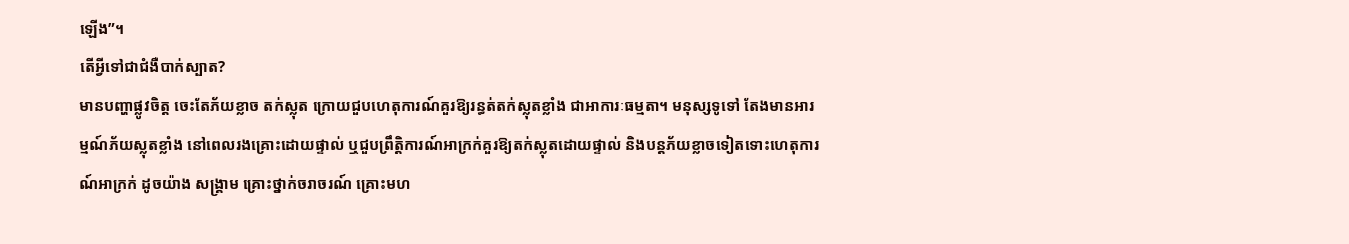ឡើង”។
តើអ្វីទៅជាជំងឺបាក់ស្បាត?
មានបញ្ហាផ្លូវចិត្ត ចេះតែភ័យខ្លាច តក់ស្លុត ក្រោយជួបហេតុការណ៍គួរឱ្យរន្ធត់តក់ស្លុតខ្លាំង ជាអាការៈធម្មតា។ មនុស្សទូទៅ តែងមានអារម្មណ៍ភ័យស្លុតខ្លាំង នៅពេលរងគ្រោះដោយផ្ទាល់ ឬជួបព្រឹត្តិការណ៍អាក្រក់គួរឱ្យតក់ស្លុតដោយផ្ទាល់ និងបន្តភ័យខ្លាចទៀតទោះហេតុការណ៍អាក្រក់ ដូចយ៉ាង សង្គ្រាម គ្រោះថ្នាក់ចរាចរណ៍ គ្រោះមហ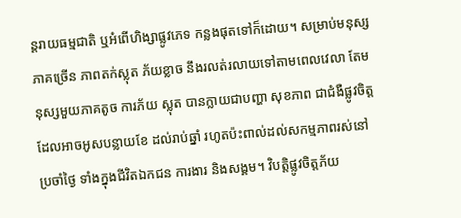ន្តរាយធម្មជាតិ ឬអំពើហិង្សាផ្លូវភេទ កន្លងផុតទៅក៏ដោយ។ សម្រាប់មនុស្សភាគច្រើន ភាពតក់ស្លុត ភ័យខ្លាច នឹងរលត់រលាយទៅតាមពេលវេលា តែមនុស្សមួយភាគតូច ការភ័យ ស្លុត បានក្លាយជាបញ្ហា សុខភាព ជាជំងឺផ្លូវចិត្ត ដែលអាចអូសបន្លាយខែ ដល់រាប់ឆ្នាំ រហូតប៉ះពាល់ដល់សកម្មភាពរស់នៅប្រចាំថ្ងៃ ទាំងក្នុងជីវិតឯកជន ការងារ និងសង្គម។ វិបត្តិផ្លូវចិត្តភ័យ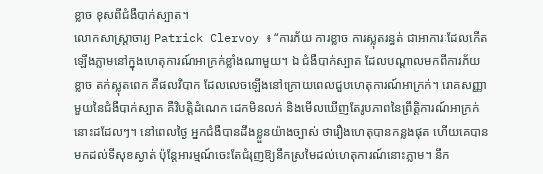ខ្លាច ខុសពីជំងឺបាក់ស្បាត។
លោកសាស្ត្រាចារ្យ Patrick Clervoy ៖ “ការភ័យ ការខ្លាច ការស្លុតរន្ធត់ ជាអាការៈដែលកើតឡើងភ្លាមនៅក្នុងហេតុការណ៍អាក្រក់ខ្លាំងណាមួយ។ ឯ ជំងឺបាក់ស្បាត ដែលបណ្តាលមកពីការភ័យខ្លាច តក់ស្លុតពេក គឺផលវិបាក ដែលលេចឡើងនៅក្រោយពេលជួបហេតុការណ៍អាក្រក់។ រោគសញ្ញាមួយនៃជំងឺបាក់ស្បាត គឺវិបត្តិដំណេក ដេកមិនលក់ និងមើលឃើញតែរូបភាពនៃព្រឹត្តិការណ៍អាក្រក់នោះដដែលៗ។ នៅពេលថ្ងៃ អ្នកជំងឺបានដឹងខ្លួនយ៉ាងច្បាស់ ថារឿងហេតុបានកន្លងផុត ហើយគេបានមកដល់ទីសុខស្ងាត់ ប៉ុន្តែអារម្មណ៍ចេះតែជំរុញឱ្យនឹកស្រមៃដល់ហេតុការណ៍នោះភ្លាម។ នឹក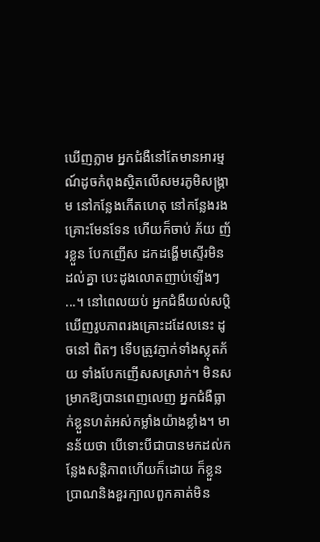ឃើញភ្លាម អ្នកជំងឺនៅតែមានអារម្មណ៍ដូចកំពុងស្ថិតលើសមរភូមិសង្គ្រាម នៅកន្លែងកើតហេតុ នៅកន្លែងរងគ្រោះមែនទែន ហើយក៏ចាប់ ភ័យ ញ័រខ្លួន បែកញើស ដកដង្ហើមស្ទើរមិនដល់គ្នា បេះដូងលោតញាប់ឡើងៗ ...។ នៅពេលយប់ អ្នកជំងឺយល់សប្តិឃើញរូបភាពរងគ្រោះដដែលនេះ ដូចនៅ ពិតៗ ទើបត្រូវភ្ញាក់ទាំងស្លុតភ័យ ទាំងបែកញើសសស្រាក់។ មិនសម្រាកឱ្យបានពេញលេញ អ្នកជំងឺធ្លាក់ខ្លួនហត់អស់កម្លាំងយ៉ាងខ្លាំង។ មានន័យថា បើទោះបីជាបានមកដល់កន្លែងសន្តិភាពហើយក៏ដោយ ក៏ខ្លួនប្រាណនិងខួរក្បាលពួកគាត់មិន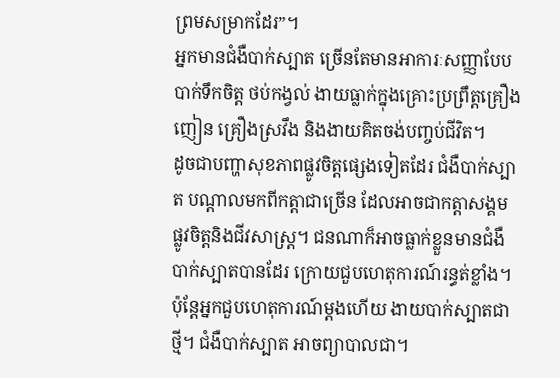ព្រមសម្រាកដែរ”។
អ្នកមានជំងឺបាក់ស្បាត ច្រើនតែមានអាការៈសញ្ញាបែបបាក់ទឹកចិត្ត ថប់កង្វល់ ងាយធ្លាក់ក្នុងគ្រោះប្រព្រឹត្តគ្រឿងញៀន គ្រឿងស្រវឹង និងងាយគិតចង់បញ្ចប់ជីវិត។
ដូចជាបញ្ហាសុខភាពផ្លូវចិត្តផ្សេងទៀតដែរ ជំងឺបាក់ស្បាត បណ្តាលមកពីកត្តាជាច្រើន ដែលអាចជាកត្តាសង្គម ផ្លូវចិត្តនិងជីវសាស្ត្រ។ ជនណាក៏អាចធ្លាក់ខ្លួនមានជំងឺបាក់ស្បាតបានដែរ ក្រោយជួបហេតុការណ៍រន្ធត់ខ្លាំង។ ប៉ុន្តែអ្នកជួបហេតុការណ៍ម្តងហើយ ងាយបាក់ស្បាតជាថ្មី។ ជំងឺបាក់ស្បាត អាចព្យាបាលជា។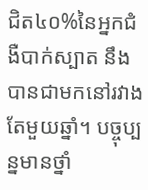ជិត៤០%នៃអ្នកជំងឺបាក់ស្បាត នឹងបានជាមកនៅរវាងតែមួយឆ្នាំ។ បច្ចុប្បន្នមានថ្នាំ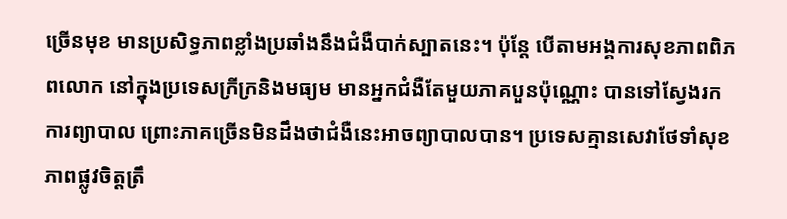ច្រើនមុខ មានប្រសិទ្ធភាពខ្លាំងប្រឆាំងនឹងជំងឺបាក់ស្បាតនេះ។ ប៉ុន្តែ បើតាមអង្គការសុខភាពពិភពលោក នៅក្នុងប្រទេសក្រីក្រនិងមធ្យម មានអ្នកជំងឺតែមួយភាគបួនប៉ុណ្ណោះ បានទៅស្វែងរកការព្យាបាល ព្រោះភាគច្រើនមិនដឹងថាជំងឺនេះអាចព្យាបាលបាន។ ប្រទេសគ្មានសេវាថែទាំសុខភាពផ្លូវចិត្តត្រឹ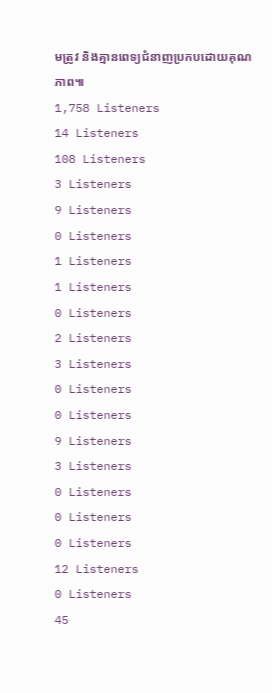មត្រូវ និងគ្មានពេទ្យជំនាញប្រកបដោយគុណភាព៕
1,758 Listeners
14 Listeners
108 Listeners
3 Listeners
9 Listeners
0 Listeners
1 Listeners
1 Listeners
0 Listeners
2 Listeners
3 Listeners
0 Listeners
0 Listeners
9 Listeners
3 Listeners
0 Listeners
0 Listeners
0 Listeners
12 Listeners
0 Listeners
45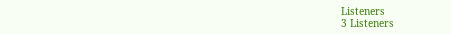Listeners
3 Listeners